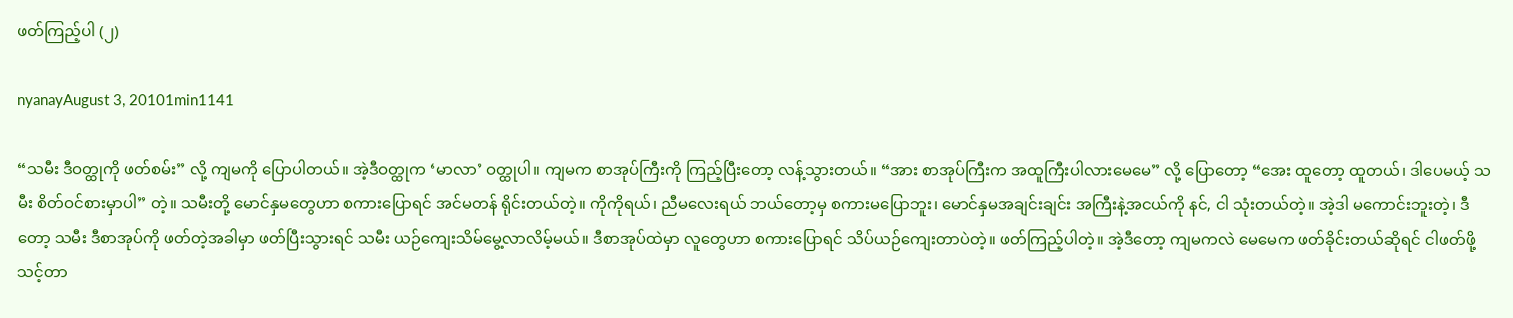ဖတ်ကြည့်ပါ (၂)

nyanayAugust 3, 20101min1141

“သမီး ဒီဝတ္ထုကို ဖတ်စမ်း” လို့ ကျမကို ပြောပါတယ်။ အဲ့ဒီဝတ္ထုက ‘မာလာ’ ဝတ္ထုပါ။ ကျမက စာအုပ်ကြီးကို ကြည့်ပြီးတော့ လန့်သွားတယ်။ “အား စာအုပ်ကြီးက အထူကြီးပါလားမေမေ” လို့ ပြောတော့ “အေး ထူတော့ ထူတယ်၊ ဒါပေမယ့် သမီး စိတ်ဝင်စားမှာပါ” တဲ့။ သမီးတို့ မောင်နှမတွေဟာ စကားပြောရင် အင်မတန် ရိုင်းတယ်တဲ့။ ကိုကိုရယ်၊ ညီမလေးရယ် ဘယ်တော့မှ စကားမပြောဘူး၊ မောင်နှမအချင်းချင်း အကြီးနဲ့အငယ်ကို နင်, ငါ သုံးတယ်တဲ့။ အဲ့ဒါ မကောင်းဘူးတဲ့၊ ဒီတော့ သမီး ဒီစာအုပ်ကို ဖတ်တဲ့အခါမှာ ဖတ်ပြီးသွားရင် သမီး ယဉ်ကျေးသိမ်မွေ့လာလိမ့်မယ်။ ဒီစာအုပ်ထဲမှာ လူတွေဟာ စကားပြောရင် သိပ်ယဉ်ကျေးတာပဲတဲ့။ ဖတ်ကြည့်ပါတဲ့။ အဲ့ဒီတော့ ကျမကလဲ မေမေက ဖတ်ခိုင်းတယ်ဆိုရင် ငါဖတ်ဖို့ သင့်တာ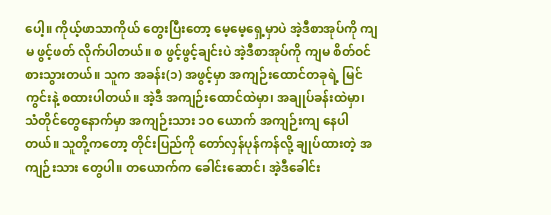ပေါ့။ ကိုယ့်ဖာသာကိုယ် တွေးပြီးတော့ မေ့မေ့ရှေ့မှာပဲ အဲ့ဒီစာအုပ်ကို ကျမ ဖွင့်ဖတ် လိုက်ပါတယ်။ စ ဖွင့်ဖွင့်ချင်းပဲ အဲ့ဒီစာအုပ်ကို ကျမ စိတ်ဝင်စားသွားတယ်။ သူက အခန်း(၁) အဖွင့်မှာ အကျဉ်းထောင်တခုရဲ့ မြင်ကွင်းနဲ့ စထားပါတယ်။ အဲ့ဒီ အကျဉ်းထောင်ထဲမှာ၊ အချုပ်ခန်းထဲမှာ၊ သံတိုင်တွေနောက်မှာ အကျဉ်းသား ၁ဝ ယောက် အကျဉ်းကျ နေပါတယ်။ သူတို့ကတော့ တိုင်းပြည်ကို တော်လှန်ပုန်ကန်လို့ ချုပ်ထားတဲ့ အကျဉ်းသား တွေပါ။ တယောက်က ခေါင်းဆောင်၊ အဲ့ဒီခေါင်း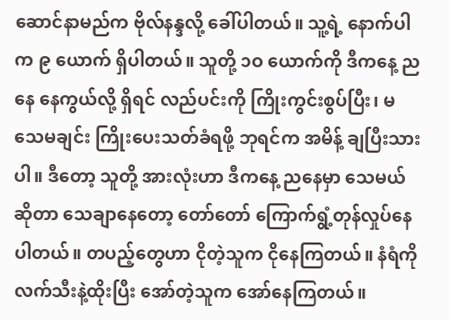ဆောင်နာမည်က ဗိုလ်နန္ဒလို့ ခေါ်ပါတယ်။ သူ့ရဲ့ နောက်ပါက ၉ ယောက် ရှိပါတယ်။ သူတို့ ၁ဝ ယောက်ကို ဒီကနေ့ ညနေ နေကွယ်လို့ ရှိရင် လည်ပင်းကို ကြိုးကွင်းစွပ်ပြီး၊ မသေမချင်း ကြိုးပေးသတ်ခံရဖို့ ဘုရင်က အမိန့် ချပြီးသားပါ။ ဒီတော့ သူတို့ အားလုံးဟာ ဒီကနေ့ ညနေမှာ သေမယ်ဆိုတာ သေချာနေတော့ တော်တော် ကြောက်ရွံ့တုန်လှုပ်နေပါတယ်။ တပည့်တွေဟာ ငိုတဲ့သူက ငိုနေကြတယ်။ နံရံကို လက်သီးနဲ့ထိုးပြီး အော်တဲ့သူက အော်နေကြတယ်။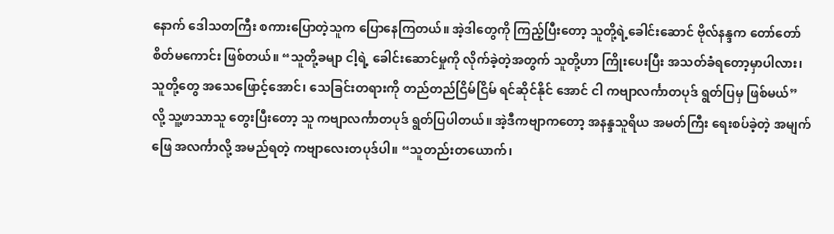နောက် ဒေါသတကြီး စကားပြောတဲ့သူက ပြောနေကြတယ်။ အဲ့ဒါတွေကို ကြည့်ပြီးတော့ သူတို့ရဲ့ခေါင်းဆောင် ဗိုလ်နန္ဒက တော်တော်စိတ်မကောင်း ဖြစ်တယ်။ “သူတို့ခမျာ ငါ့ရဲ့ ခေါင်းဆောင်မှုကို လိုက်ခဲ့တဲ့အတွက် သူတို့ဟာ ကြိုးပေးပြီး အသတ်ခံရတော့မှာပါလား၊ သူတို့တွေ အသေဖြောင့်အောင်၊ သေခြင်းတရားကို တည်တည်ငြိမ်ငြိမ် ရင်ဆိုင်နိုင် အောင် ငါ ကဗျာလင်္ကာတပုဒ် ရွတ်ပြမှ ဖြစ်မယ်” လို့ သူ့ဖာသာသူ တွေးပြီးတော့ သူ ကဗျာလင်္ကာတပုဒ် ရွတ်ပြပါတယ်။ အဲ့ဒီကဗျာကတော့ အနန္ဒသူရိယ အမတ်ကြီး ရေးစပ်ခဲ့တဲ့ အမျက်ဖြေ အလင်္ကာလို့ အမည်ရတဲ့ ကဗျာလေးတပုဒ်ပါ။ “သူတည်းတယောက်၊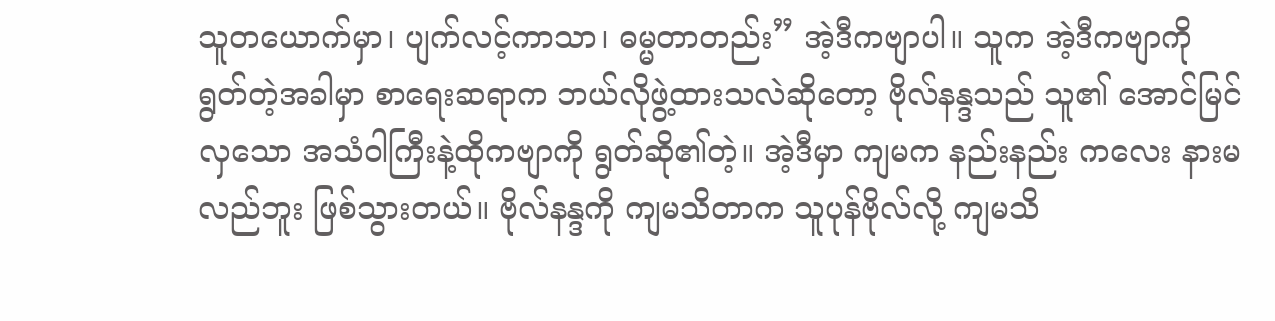သူတယောက်မှာ၊ ပျက်လင့်ကာသာ၊ ဓမ္မတာတည်း” အဲ့ဒီကဗျာပါ။ သူက အဲ့ဒီကဗျာကို ရွတ်တဲ့အခါမှာ စာရေးဆရာက ဘယ်လိုဖွဲ့ထားသလဲဆိုတော့ ဗိုလ်နန္ဒသည် သူ၏ အောင်မြင်လှသော အသံဝါကြီးနဲ့ထိုကဗျာကို ရွတ်ဆို၏တဲ့။ အဲ့ဒီမှာ ကျမက နည်းနည်း ကလေး နားမလည်ဘူး ဖြစ်သွားတယ်။ ဗိုလ်နန္ဒကို ကျမသိတာက သူပုန်ဗိုလ်လို့ ကျမသိ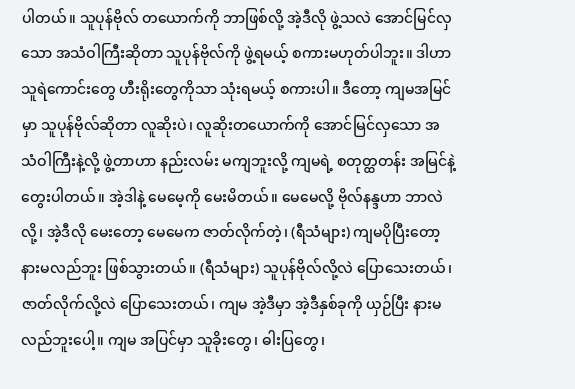ပါတယ်။ သူပုန်ဗိုလ် တယောက်ကို ဘာဖြစ်လို့ အဲ့ဒီလို ဖွဲ့သလဲ အောင်မြင်လှသော အသံဝါကြီးဆိုတာ သူပုန်ဗိုလ်ကို ဖွဲ့ရမယ့် စကားမဟုတ်ပါဘူး။ ဒါဟာ သူရဲကောင်းတွေ ဟီးရိုးတွေကိုသာ သုံးရမယ့် စကားပါ။ ဒီတော့ ကျမအမြင်မှာ သူပုန်ဗိုလ်ဆိုတာ လူဆိုးပဲ၊ လူဆိုးတယောက်ကို အောင်မြင်လှသော အသံဝါကြီးနဲ့လို့ ဖွဲ့တာဟာ နည်းလမ်း မကျဘူးလို့ ကျမရဲ့ စတုတ္ထတန်း အမြင်နဲ့ တွေးပါတယ်။ အဲ့ဒါနဲ့ မေမေ့ကို မေးမိတယ်။ မေမေလို့ ဗိုလ်နန္ဒဟာ ဘာလဲလို့၊ အဲ့ဒီလို မေးတော့ မေမေက ဇာတ်လိုက်တဲ့၊ (ရီသံများ) ကျမပိုပြီးတော့ နားမလည်ဘူး ဖြစ်သွားတယ်။ (ရီသံများ) သူပုန်ဗိုလ်လို့လဲ ပြောသေးတယ်၊ ဇာတ်လိုက်လို့လဲ ပြောသေးတယ်၊ ကျမ အဲ့ဒီမှာ အဲ့ဒီနှစ်ခုကို ယှဉ်ပြီး နားမလည်ဘူးပေါ့။ ကျမ အပြင်မှာ သူခိုးတွေ၊ ဓါးပြတွေ၊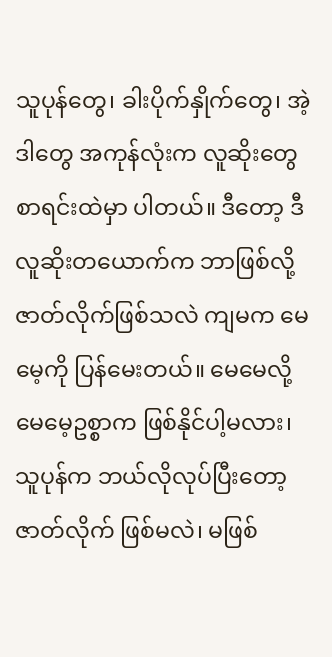သူပုန်တွေ၊ ခါးပိုက်နှိုက်တွေ၊ အဲ့ဒါတွေ အကုန်လုံးက လူဆိုးတွေ စာရင်းထဲမှာ ပါတယ်။ ဒီတော့ ဒီလူဆိုးတယောက်က ဘာဖြစ်လို့ ဇာတ်လိုက်ဖြစ်သလဲ ကျမက မေမေ့ကို ပြန်မေးတယ်။ မေမေလို့ မေမေ့ဥစ္စာက ဖြစ်နိုင်ပါ့မလား၊ သူပုန်က ဘယ်လိုလုပ်ပြီးတော့ ဇာတ်လိုက် ဖြစ်မလဲ၊ မဖြစ်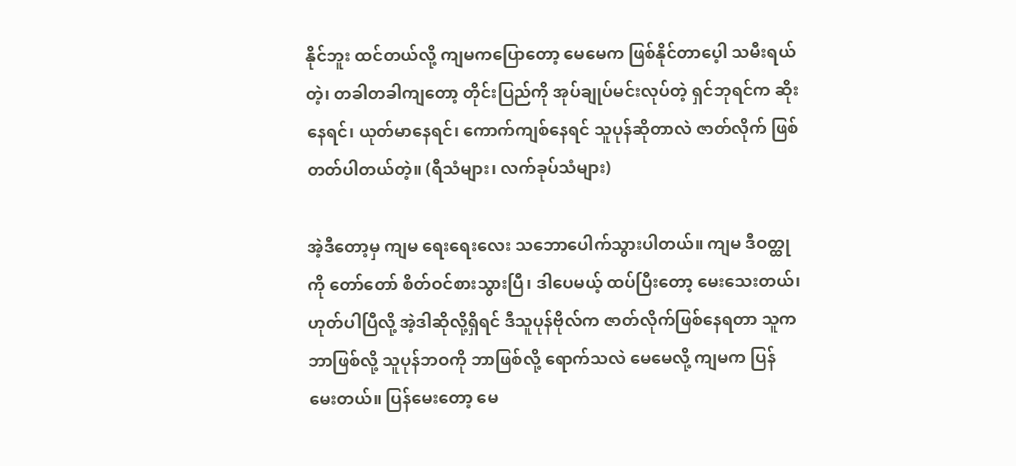နိုင်ဘူး ထင်တယ်လို့ ကျမကပြောတော့ မေမေက ဖြစ်နိုင်တာပေ့ါ သမီးရယ်တဲ့၊ တခါတခါကျတော့ တိုင်းပြည်ကို အုပ်ချုပ်မင်းလုပ်တဲ့ ရှင်ဘုရင်က ဆိုးနေရင်၊ ယုတ်မာနေရင်၊ ကောက်ကျစ်နေရင် သူပုန်ဆိုတာလဲ ဇာတ်လိုက် ဖြစ်တတ်ပါတယ်တဲ့။ (ရီသံများ၊ လက်ခုပ်သံများ)

အဲ့ဒီတော့မှ ကျမ ရေးရေးလေး သဘောပေါက်သွားပါတယ်။ ကျမ ဒီဝတ္ထုကို တော်တော် စိတ်ဝင်စားသွားပြီ၊ ဒါပေမယ့် ထပ်ပြီးတော့ မေးသေးတယ်၊ ဟုတ်ပါပြီလို့ အဲ့ဒါဆိုလို့ရှိရင် ဒီသူပုန်ဗိုလ်က ဇာတ်လိုက်ဖြစ်နေရတာ သူက ဘာဖြစ်လို့ သူပုန်ဘဝကို ဘာဖြစ်လို့ ရောက်သလဲ မေမေလို့ ကျမက ပြန်မေးတယ်။ ပြန်မေးတော့ မေ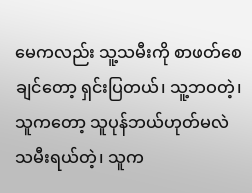မေကလည်း သူ့သမီးကို စာဖတ်စေချင်တော့ ရှင်းပြတယ်၊ သူ့ဘဝတဲ့၊ သူကတော့ သူပုန်ဘယ်ဟုတ်မလဲ သမီးရယ်တဲ့၊ သူက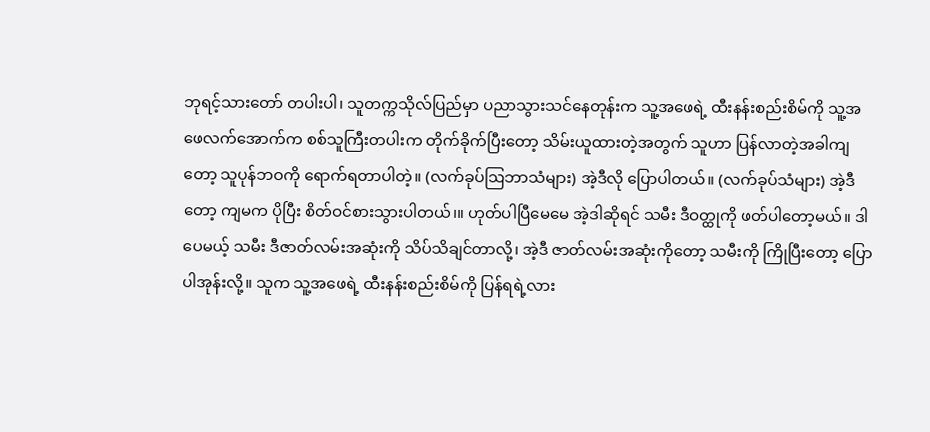ဘုရင့်သားတော် တပါးပါ၊ သူတက္ကသိုလ်ပြည်မှာ ပညာသွားသင်နေတုန်းက သူ့အဖေရဲ့ ထီးနန်းစည်းစိမ်ကို သူ့အဖေလက်အောက်က စစ်သူကြီးတပါးက တိုက်ခိုက်ပြီးတော့ သိမ်းယူထားတဲ့အတွက် သူဟာ ပြန်လာတဲ့အခါကျတော့ သူပုန်ဘဝကို ရောက်ရတာပါတဲ့။ (လက်ခုပ်ဩဘာသံများ) အဲ့ဒီလို ပြောပါတယ်။ (လက်ခုပ်သံများ) အဲ့ဒီတော့ ကျမက ပိုပြီး စိတ်ဝင်စားသွားပါတယ်၊။ ဟုတ်ပါပြီမေမေ အဲ့ဒါဆိုရင် သမီး ဒီဝတ္ထုကို ဖတ်ပါတော့မယ်။ ဒါပေမယ့် သမီး ဒီဇာတ်လမ်းအဆုံးကို သိပ်သိချင်တာလို့၊ အဲ့ဒီ ဇာတ်လမ်းအဆုံးကိုတော့ သမီးကို ကြိုပြီးတော့ ပြောပါအုန်းလို့။ သူက သူ့အဖေရဲ့ ထီးနန်းစည်းစိမ်ကို ပြန်ရရဲ့လား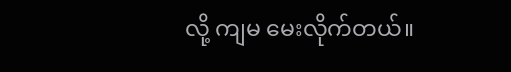လို့ ကျမ မေးလိုက်တယ်။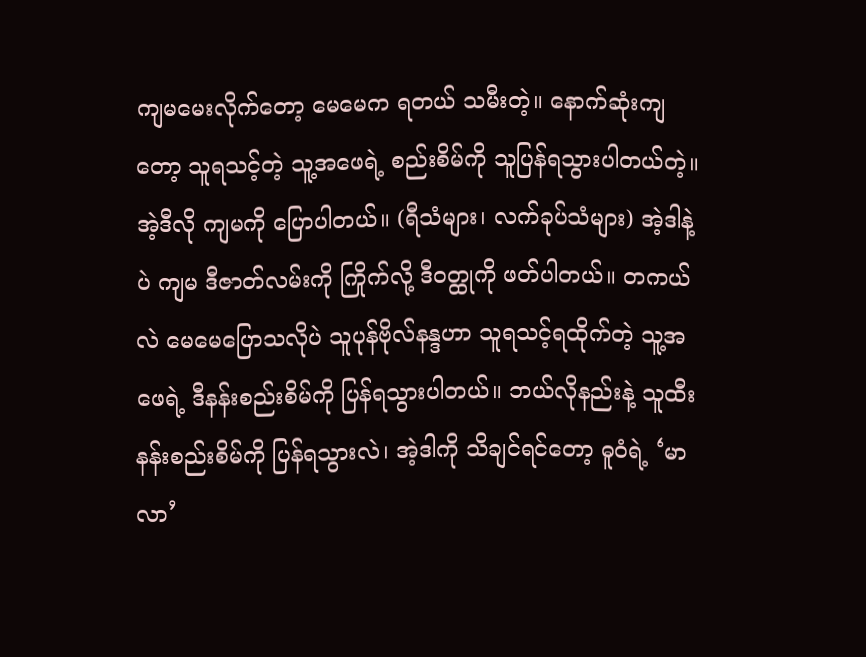ကျမမေးလိုက်တော့ မေမေက ရတယ် သမီးတဲ့။ နောက်ဆုံးကျတော့ သူရသင့်တဲ့ သူ့အဖေရဲ့ စည်းစိမ်ကို သူပြန်ရသွားပါတယ်တဲ့။ အဲ့ဒီလို ကျမကို ပြောပါတယ်။ (ရီသံများ၊ လက်ခုပ်သံများ) အဲ့ဒါနဲ့ပဲ ကျမ ဒီဇာတ်လမ်းကို ကြိုက်လို့ ဒီဝတ္ထုကို ဖတ်ပါတယ်။ တကယ်လဲ မေမေပြောသလိုပဲ သူပုန်ဗိုလ်နန္ဒဟာ သူရသင့်ရထိုက်တဲ့ သူ့အဖေရဲ့ ဒီနန်းစည်းစိမ်ကို ပြန်ရသွားပါတယ်။ ဘယ်လိုနည်းနဲ့ သူထီးနန်းစည်းစိမ်ကို ပြန်ရသွားလဲ၊ အဲ့ဒါကို သိချင်ရင်တော့ ဓူဝံရဲ့ ‘မာလာ’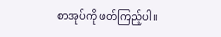စာအုပ်ကို ဖတ်ကြည့်ပါ။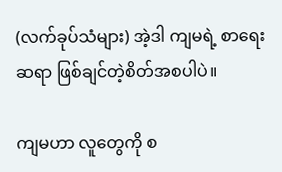(လက်ခုပ်သံများ) အဲ့ဒါ ကျမရဲ့ စာရေးဆရာ ဖြစ်ချင်တဲ့စိတ်အစပါပဲ။

ကျမဟာ လူတွေကို စ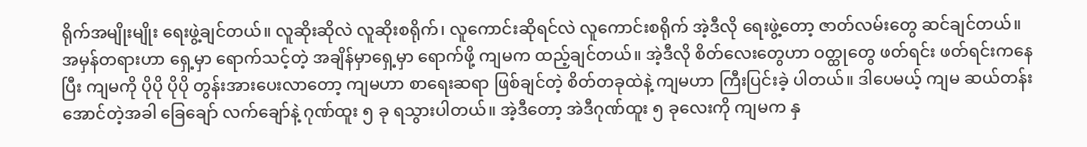ရိုက်အမျိုးမျိုး ရေးဖွဲ့ချင်တယ်။ လူဆိုးဆိုလဲ လူဆိုးစရိုက်၊ လူကောင်းဆိုရင်လဲ လူကောင်းစရိုက် အဲ့ဒီလို ရေးဖွဲ့တော့ ဇာတ်လမ်းတွေ ဆင်ချင်တယ်။ အမှန်တရားဟာ ရှေ့မှာ ရောက်သင့်တဲ့ အချိန်မှာရှေ့မှာ ရောက်ဖို့ ကျမက ထည့်ချင်တယ်။ အဲ့ဒီလို စိတ်လေးတွေဟာ ဝတ္ထုတွေ ဖတ်ရင်း ဖတ်ရင်းကနေပြီး ကျမကို ပိုပို ပိုပို တွန်းအားပေးလာတော့ ကျမဟာ စာရေးဆရာ ဖြစ်ချင်တဲ့ စိတ်တခုထဲနဲ့ ကျမဟာ ကြီးပြင်းခဲ့ ပါတယ်။ ဒါပေမယ့် ကျမ ဆယ်တန်းအောင်တဲ့အခါ ခြေချော် လက်ချော်နဲ့ ဂုဏ်ထူး ၅ ခု ရသွားပါတယ်။ အဲ့ဒီတော့ အဲဒီဂုဏ်ထူး ၅ ခုလေးကို ကျမက နှ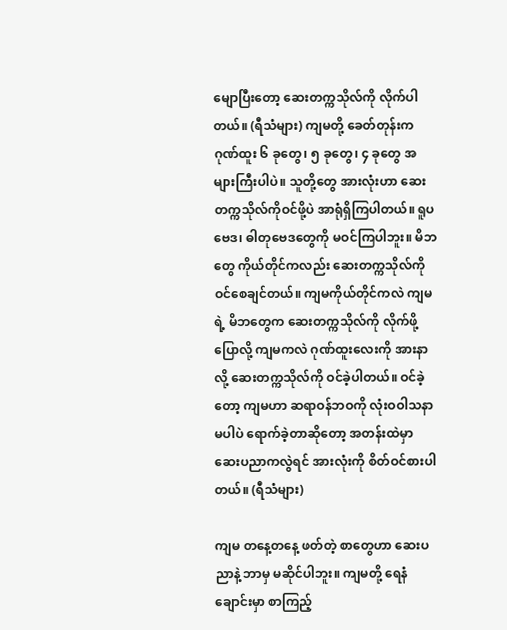မျောပြီးတော့ ဆေးတက္ကသိုလ်ကို လိုက်ပါတယ်။ (ရီသံများ) ကျမတို့ ခေတ်တုန်းက ဂုဏ်ထူး ၆ ခုတွေ၊ ၅ ခုတွေ၊ ၄ ခုတွေ အများကြီးပါပဲ။ သူတို့တွေ အားလုံးဟာ ဆေးတက္ကသိုလ်ကိုဝင်ဖို့ပဲ အာရုံရှိကြပါတယ်။ ရူပဗေဒ၊ ဓါတုဗေဒတွေကို မဝင်ကြပါဘူး။ မိဘတွေ ကိုယ်တိုင်ကလည်း ဆေးတက္ကသိုလ်ကို ဝင်စေချင်တယ်။ ကျမကိုယ်တိုင်ကလဲ ကျမရဲ့ မိဘတွေက ဆေးတက္ကသိုလ်ကို လိုက်ဖို့ ပြောလို့ ကျမကလဲ ဂုဏ်ထူးလေးကို အားနာလို့ ဆေးတက္ကသိုလ်ကို ဝင်ခဲ့ပါတယ်။ ဝင်ခဲ့တော့ ကျမဟာ ဆရာဝန်ဘဝကို လုံးဝဝါသနာ မပါပဲ ရောက်ခဲ့တာဆိုတော့ အတန်းထဲမှာ ဆေးပညာကလွဲရင် အားလုံးကို စိတ်ဝင်စားပါတယ်။ (ရီသံများ)

ကျမ တနေ့တနေ့ ဖတ်တဲ့ စာတွေဟာ ဆေးပညာနဲ့ ဘာမှ မဆိုင်ပါဘူး။ ကျမတို့ ရေနံချောင်းမှာ စာကြည့်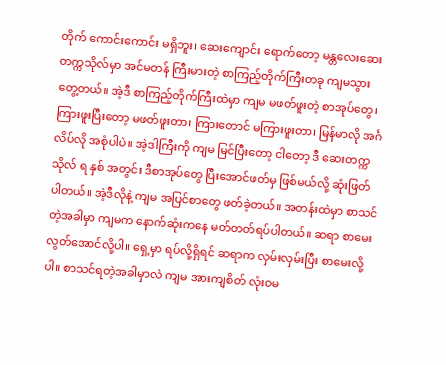တိုက် ကောင်းကောင်း မရှိဘူး၊ ဆေးကျောင်း ရောက်တော့ မန္တလေးဆေးတက္ကသိုလ်မှာ အင်မတန် ကြီးမားတဲ့ စာကြည့်တိုက်ကြီးတခု ကျမသွားတွေ့တယ်။ အဲ့ဒီ စာကြည့်တိုက်ကြီးထဲမှာ ကျမ မဖတ်ဖူးတဲ့ စာအုပ်တွေ၊ ကြားဖူးပြီးတော့ မဖတ်ဖူးတာ၊ ကြားတောင် မကြားဖူးတာ၊ မြန်မာလို အင်္ဂလိပ်လို အစုံပါပဲ။ အဲ့ဒါကြီးကို ကျမ မြင်ပြီးတော့ ငါတော့ ဒီ ဆေးတက္ကသိုလ် ရ နှစ် အတွင်း ဒီစာအုပ်တွေ ပြီးအောင်ဖတ်မှ ဖြစ်မယ်လို့ ဆုံးဖြတ်ပါတယ်။ အဲ့ဒီလိုနဲ့ ကျမ အပြင်စာတွေ ဖတ်ခဲ့တယ်။ အတန်းထဲမှာ စာသင်တဲ့အခါမှာ ကျမက နောက်ဆုံးကနေ မတ်တတ်ရပ်ပါတယ်။ ဆရာ စာမေးလွတ်အောင်လို့ပါ။ ရှေ့မှာ ရပ်လို့ရှိရင် ဆရာက လှမ်းလှမ်းပြီး စာမေးလို့ပါ။ စာသင်ရတဲ့အခါမှာလဲ ကျမ အားကျစိတ် လုံးဝမ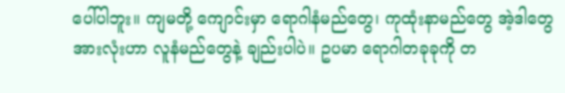ပေါ်ပါဘူး။ ကျမတို့ ကျောင်းမှာ ရောဂါနံမည်တွေ၊ ကုထုံးနာမည်တွေ အဲ့ဒါတွေ အားလုံးဟာ လူနံမည်တွေနဲ့ ချည်းပါပဲ။ ဥပမာ ရောဂါတခုခုကို တ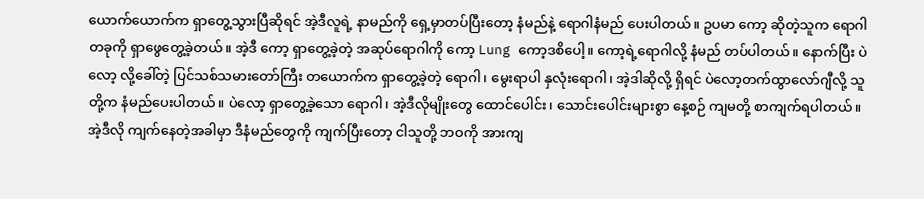ယောက်ယောက်က ရှာတွေ့သွားပြီဆိုရင် အဲ့ဒီလူရဲ့ နာမည်ကို ရှေ့မှာတပ်ပြီးတော့ နံမည်နဲ့ ရောဂါနံမည် ပေးပါတယ်။ ဥပမာ ကော့ ဆိုတဲ့သူက ရောဂါတခုကို ရှာဖွေတွေ့ခဲ့တယ်။ အဲ့ဒီ ကော့ ရှာတွေ့ခဲ့တဲ့ အဆုပ်ရောဂါကို ကော့ Lung ကော့ဒစိပေါ့။ ကော့ရဲ့ရောဂါလို့ နံမည် တပ်ပါတယ်။ နောက်ပြီး ပဲလော့ လို့ခေါ်တဲ့ ပြင်သစ်သမားတော်ကြီး တယောက်က ရှာတွေ့ခဲ့တဲ့ ရောဂါ၊ မွေးရာပါ နှလုံးရောဂါ၊ အဲ့ဒါဆိုလို့ ရှိရင် ပဲလော့တက်ထွာလော်ဂျီလို့ သူတို့က နံမည်ပေးပါတယ်။ ပဲလော့ ရှာတွေ့ခဲ့သော ရောဂါ၊ အဲ့ဒီလိုမျိုးတွေ ထောင်ပေါင်း၊ သောင်းပေါင်းများစွာ နေ့စဉ် ကျမတို့ စာကျက်ရပါတယ်။ အဲ့ဒီလို ကျက်နေတဲ့အခါမှာ ဒီနံမည်တွေကို ကျက်ပြီးတော့ ငါသူတို့ ဘဝကို အားကျ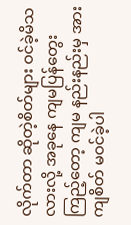လိုက်တာ ဆိုတဲ့စိတ်များ ဝင်ခဲ့မိသလားလို့ အခုနေ ကျမပြန်တွေးကြည့်တော့ ကျမ နည်းနည်းမှ အားကျစိတ် မဝင်ခဲ့ပါ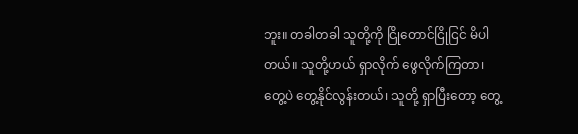ဘူး။ တခါတခါ သူတို့ကို ငြိုတောင်ငြိုငြင် မိပါတယ်။ သူတို့ဟယ် ရှာလိုက် ဖွေလိုက်ကြတာ၊ တွေ့ပဲ တွေ့နိုင်လွန်းတယ်၊ သူတို့ ရှာပြီးတော့ တွေ့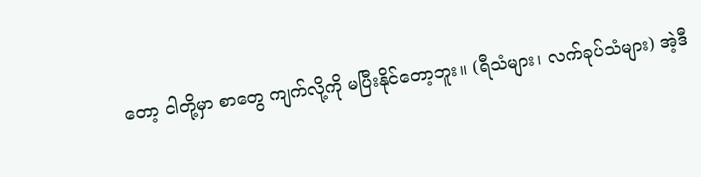တော့ ငါတို့မှာ စာတွေ ကျက်လို့ကို မပြီးနိုင်တော့ဘူး။ (ရီသံများ၊ လက်ခုပ်သံများ) အဲ့ဒီ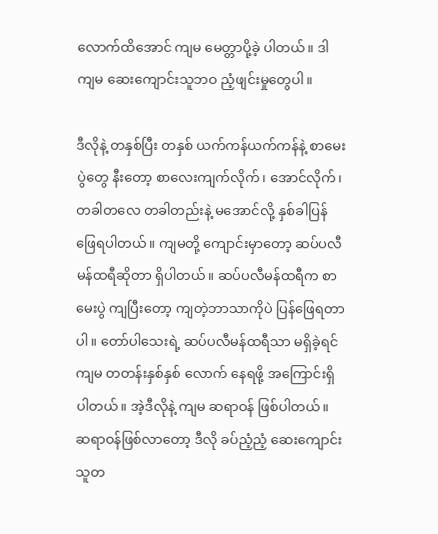လောက်ထိအောင် ကျမ မေတ္တာပို့ခဲ့ ပါတယ်။ ဒါ ကျမ ဆေးကျောင်းသူဘဝ ညံ့ဖျင်းမှုတွေပါ။

ဒီလိုနဲ့ တနှစ်ပြီး တနှစ် ယက်ကန်ယက်ကန်နဲ့ စာမေးပွဲတွေ နီးတော့ စာလေးကျက်လိုက်၊ အောင်လိုက်၊ တခါတလေ တခါတည်းနဲ့ မအောင်လို့ နှစ်ခါပြန် ဖြေရပါတယ်။ ကျမတို့ ကျောင်းမှာတော့ ဆပ်ပလီမန်ထရီဆိုတာ ရှိပါတယ်။ ဆပ်ပလီမန်ထရီက စာမေးပွဲ ကျပြီးတော့ ကျတဲ့ဘာသာကိုပဲ ပြန်ဖြေရတာပါ။ တော်ပါသေးရဲ့ ဆပ်ပလီမန်ထရီသာ မရှိခဲ့ရင် ကျမ တတန်းနှစ်နှစ် လောက် နေရဖို့ အကြောင်းရှိပါတယ်။ အဲ့ဒီလိုနဲ့ ကျမ ဆရာဝန် ဖြစ်ပါတယ်။ ဆရာဝန်ဖြစ်လာတော့ ဒီလို ခပ်ညံ့ညံ့ ဆေးကျောင်းသူတ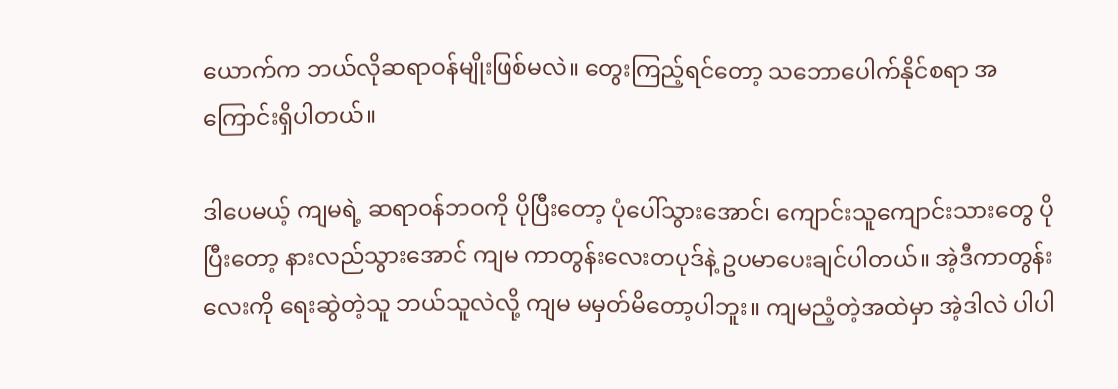ယောက်က ဘယ်လိုဆရာဝန်မျိုးဖြစ်မလဲ။ တွေးကြည့်ရင်တော့ သဘောပေါက်နိုင်စရာ အကြောင်းရှိပါတယ်။

ဒါပေမယ့် ကျမရဲ့ ဆရာဝန်ဘဝကို ပိုပြီးတော့ ပုံပေါ်သွားအောင်၊ ကျောင်းသူကျောင်းသားတွေ ပိုပြီးတော့ နားလည်သွားအောင် ကျမ ကာတွန်းလေးတပုဒ်နဲ့ ဥပမာပေးချင်ပါတယ်။ အဲ့ဒီကာတွန်းလေးကို ရေးဆွဲတဲ့သူ ဘယ်သူလဲလို့ ကျမ မမှတ်မိတော့ပါဘူး။ ကျမညံ့တဲ့အထဲမှာ အဲ့ဒါလဲ ပါပါ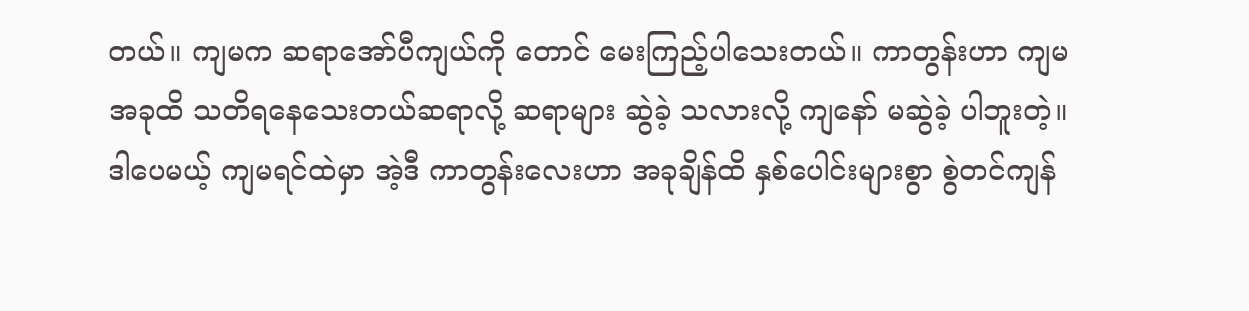တယ်။ ကျမက ဆရာအော်ပီကျယ်ကို တောင် မေးကြည့်ပါသေးတယ်။ ကာတွန်းဟာ ကျမ အခုထိ သတိရနေသေးတယ်ဆရာလို့ ဆရာများ ဆွဲခဲ့ သလားလို့ ကျနော် မဆွဲခဲ့ ပါဘူးတဲ့။ ဒါပေမယ့် ကျမရင်ထဲမှာ အဲ့ဒီ ကာတွန်းလေးဟာ အခုချိန်ထိ နှစ်ပေါင်းများစွာ စွဲတင်ကျန်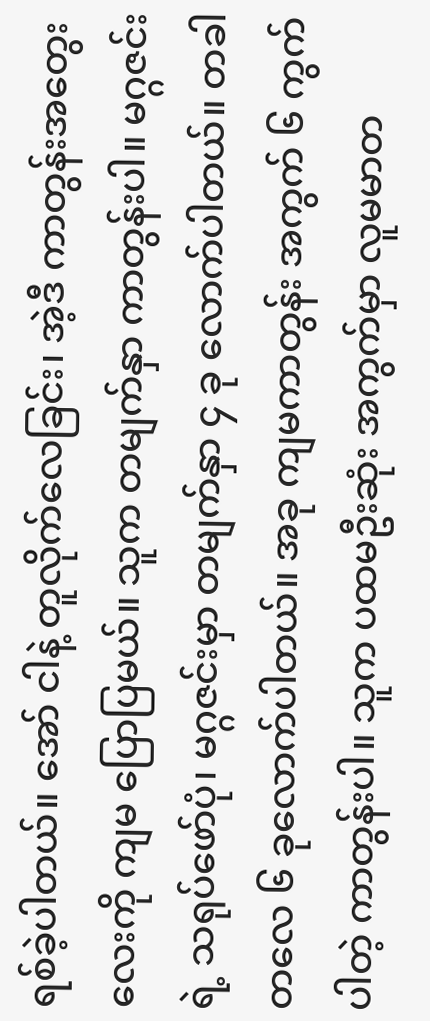ရစ်ခဲ့ပါတယ်။ အော် ငါနဲ့ တူလိုက်လေခြင်း၊ အဲ့ဒီ ကာတွန်းအတွေးလေးကို ကျမ ပြောပြမယ်။ သူက တမျက်နှာ ကာတွန်းပါ။ မဂ္ဂဇင်းရဲ့ သရုပ်ဖော်ပုံ၊ မဂ္ဂဇင်းမှာ တမျက်နှာ ၄ ခု လောက်ပါတယ်။ တခါတလေ ၆ ခုလောက်ပါတယ်။ အခု ကျမကာတွန်း အကွက် ၆ ကွက်ပါတဲ့ ကာတွန်းပါ။ သူက ပထမဦးဆုံး အကွက်မှာ လူမမာတ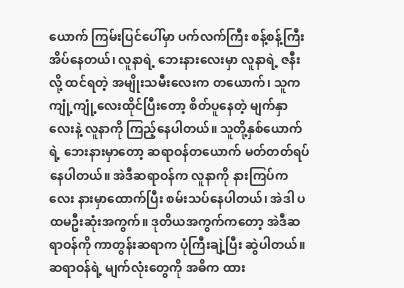ယောက် ကြမ်းပြင်ပေါ်မှာ ပက်လက်ကြီး စန့်စန့်ကြီး အိပ်နေတယ်၊ လူနာရဲ့ ဘေးနားလေးမှာ လူနာရဲ့ ဇနီးလို့ ထင်ရတဲ့ အမျိုးသမီးလေးက တယောက်၊ သူက ကျုံ့ကျုံ့လေးထိုင်ပြီးတော့ စိတ်ပူနေတဲ့ မျက်နှာလေးနဲ့ လူနာကို ကြည့်နေပါတယ်။ သူတို့နှစ်ယောက်ရဲ့ ဘေးနားမှာတော့ ဆရာဝန်တယောက် မတ်တတ်ရပ်နေပါတယ်။ အဲဒီဆရာဝန်က လူနာကို နားကြပ်ကလေး နားမှာထောက်ပြီး စမ်းသပ်နေပါတယ်၊ အဲဒါ ပထမဦးဆုံးအကွက်။ ဒုတိယအကွက်ကတော့ အဲဒီဆရာဝန်ကို ကာတွန်းဆရာက ပုံကြီးချဲ့ပြီး ဆွဲပါတယ်။ ဆရာဝန်ရဲ့ မျက်လုံးတွေကို အဓိက ထား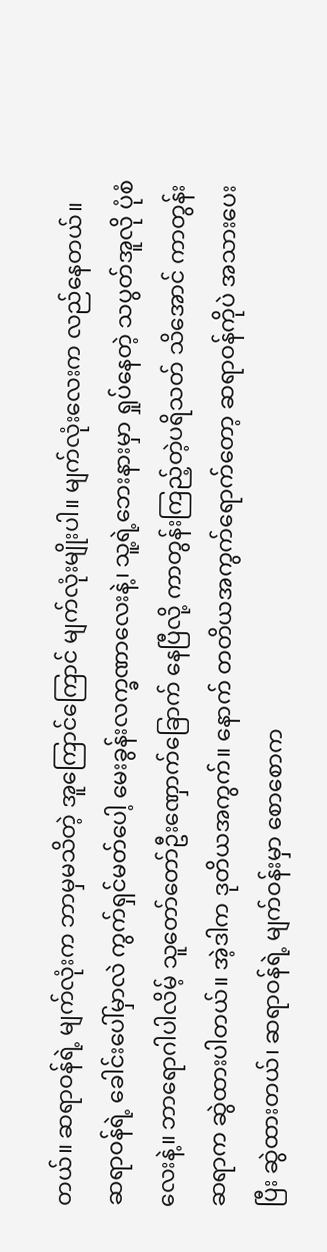တယ်။ ဆရာဝန်ရဲ့ မျက်လုံးက ဘာမှမသိတဲ့ အူကြောင်ကြောင် မျက်လုံးမျိုးပါ။ မျက်လုံးလေးက လည်နေတယ်။ ဆရာဝန်ရဲ့ ခေါင်းပေါ်မှာလဲ ကွက်ရှင်မတ်ပေါ့ မေးခွန်းလက္ခဏာလေးနဲ့၊ သူ့ရဲ့ဘေးနားမှာ ရှုပ်နေတဲ့ သပွတ်အူလို ပုံစံလေးနဲ့။ ဘာရောဂါပါလိမ့် သူတော်တော်ဦးဏှောက်ခြောက် နေပြီလို့ ကာတွန်းကြည့်တဲ့ပရိသတ် သိအောင် ကာတွန်းဆရာက ဆွဲထားပါတယ်။ အဲ့ဒါက ဒုတိယအကွက်။ နောက် တတိယအကွက်ရောက်တော့ ဆရာဝန်ကိုပဲ အသားပေးပြီး ဆွဲထားတယ်၊ ဆရာဝန်ရဲ့ မျက်ဝန်းမှာ စောစောက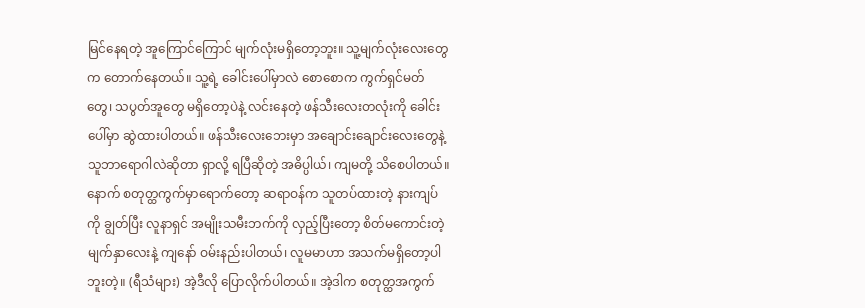မြင်နေရတဲ့ အူကြောင်ကြောင် မျက်လုံးမရှိတော့ဘူး။ သူ့မျက်လုံးလေးတွေက တောက်နေတယ်။ သူ့ရဲ့ ခေါင်းပေါ်မှာလဲ စောစောက ကွက်ရှင်မတ်တွေ၊ သပွတ်အူတွေ မရှိတော့ပဲနဲ့ လင်းနေတဲ့ ဖန်သီးလေးတလုံးကို ခေါင်းပေါ်မှာ ဆွဲထားပါတယ်။ ဖန်သီးလေးဘေးမှာ အချောင်းချောင်းလေးတွေနဲ့ သူဘာရောဂါလဲဆိုတာ ရှာလို့ ရပြီဆိုတဲ့ အဓိပ္ပါယ်၊ ကျမတို့ သိစေပါတယ်။ နောက် စတုတ္ထကွက်မှာရောက်တော့ ဆရာဝန်က သူတပ်ထားတဲ့ နားကျပ်ကို ချွတ်ပြီး လူနာရှင် အမျိုးသမီးဘက်ကို လှည့်ပြီးတော့ စိတ်မကောင်းတဲ့ မျက်နှာလေးနဲ့ ကျနော် ဝမ်းနည်းပါတယ်၊ လူမမာဟာ အသက်မရှိတော့ပါဘူးတဲ့။ (ရီသံများ) အဲ့ဒီလို ပြောလိုက်ပါတယ်။ အဲ့ဒါက စတုတ္ထအကွက်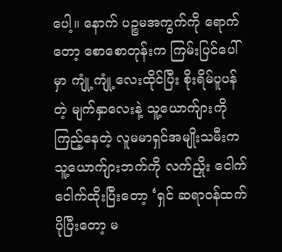ပေါ့။ နောက် ပဉ္စမအကွက်ကို ရောက်တော့ စောစောတုန်းက ကြမ်းပြင်ပေါ်မှာ ကျုံ့ကျုံ့လေးထိုင်ပြီး စိုးရိမ်ပူပန်တဲ့ မျက်နှာလေးနဲ့ သူ့ယောက်ျားကို ကြည့်နေတဲ့ လူမမာရှင်အမျိုးသမီးက သူ့ယောက်ျားဘက်ကို လက်ညှိုး ငေါက်ငေါက်ထိုးပြီးတော့ ‘ရှင် ဆရာဝန်ထက် ပိုပြီးတော့ မ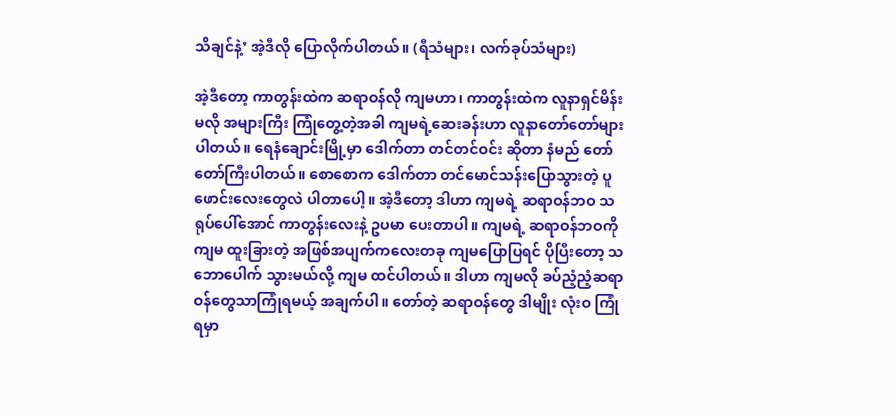သိချင်နဲ့’ အဲ့ဒီလို ပြောလိုက်ပါတယ်။ (ရီသံများ၊ လက်ခုပ်သံများ)

အဲ့ဒီတော့ ကာတွန်းထဲက ဆရာဝန်လို ကျမဟာ၊ ကာတွန်းထဲက လူနာရှင်မိန်းမလို အများကြီး ကြုံတွေ့တဲ့အခါ ကျမရဲ့ဆေးခန်းဟာ လူနာတော်တော်များပါတယ်။ ရေနံချောင်းမြို့မှာ ဒေါက်တာ တင်တင်ဝင်း ဆိုတာ နံမည် တော်တော်ကြီးပါတယ်။ စောစောက ဒေါက်တာ တင်မောင်သန်းပြောသွားတဲ့ ပူဖောင်းလေးတွေလဲ ပါတာပေါ့။ အဲ့ဒီတော့ ဒါဟာ ကျမရဲ့ ဆရာဝန်ဘဝ သရုပ်ပေါ်အောင် ကာတွန်းလေးနဲ့ ဥပမာ ပေးတာပါ။ ကျမရဲ့ ဆရာဝန်ဘဝကို ကျမ ထူးခြားတဲ့ အဖြစ်အပျက်ကလေးတခု ကျမပြောပြရင် ပိုပြီးတော့ သဘောပေါက် သွားမယ်လို့ ကျမ ထင်ပါတယ်။ ဒါဟာ ကျမလို ခပ်ညံ့ညံ့ဆရာဝန်တွေသာကြုံရမယ့် အချက်ပါ။ တော်တဲ့ ဆရာဝန်တွေ ဒါမျိုး လုံးဝ ကြုံရမှာ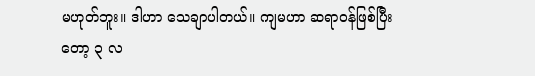မဟုတ်ဘူး။ ဒါဟာ သေချာပါတယ်။ ကျမဟာ ဆရာဝန်ဖြစ်ပြီးတော့ ၃ လ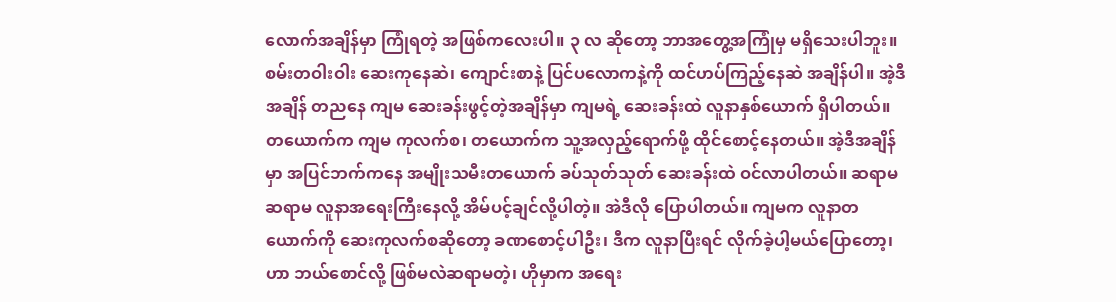လောက်အချိန်မှာ ကြုံရတဲ့ အဖြစ်ကလေးပါ။ ၃ လ ဆိုတော့ ဘာအတွေ့အကြုံမှ မရှိသေးပါဘူး။ စမ်းတဝါးဝါး ဆေးကုနေဆဲ၊ ကျောင်းစာနဲ့ ပြင်ပလောကနဲ့ကို ထင်ဟပ်ကြည့်နေဆဲ အချိန်ပါ။ အဲ့ဒီအချိန် တညနေ ကျမ ဆေးခန်းဖွင့်တဲ့အချိန်မှာ ကျမရဲ့ ဆေးခန်းထဲ လူနာနှစ်ယောက် ရှိပါတယ်။ တယောက်က ကျမ ကုလက်စ၊ တယောက်က သူ့အလှည့်ရောက်ဖို့ ထိုင်စောင့်နေတယ်။ အဲ့ဒီအချိန်မှာ အပြင်ဘက်ကနေ အမျိုးသမီးတယောက် ခပ်သုတ်သုတ် ဆေးခန်းထဲ ဝင်လာပါတယ်။ ဆရာမ ဆရာမ လူနာအရေးကြီးနေလို့ အိမ်ပင့်ချင်လို့ပါတဲ့။ အဲဒီလို ပြောပါတယ်။ ကျမက လူနာတယောက်ကို ဆေးကုလက်စဆိုတော့ ခဏစောင့်ပါဦး၊ ဒီက လူနာပြီးရင် လိုက်ခဲ့ပါ့မယ်ပြောတော့၊ ဟာ ဘယ်စောင်လို့ ဖြစ်မလဲဆရာမတဲ့၊ ဟိုမှာက အရေး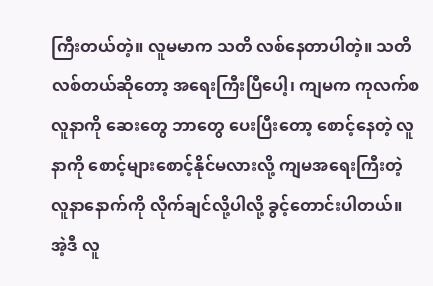ကြီးတယ်တဲ့။ လူမမာက သတိ လစ်နေတာပါတဲ့။ သတိလစ်တယ်ဆိုတော့ အရေးကြီးပြီပေါ့၊ ကျမက ကုလက်စလူနာကို ဆေးတွေ ဘာတွေ ပေးပြီးတော့ စောင့်နေတဲ့ လူနာကို စောင့်များစောင့်နိုင်မလားလို့ ကျမအရေးကြီးတဲ့ လူနာနောက်ကို လိုက်ချင်လို့ပါလို့ ခွင့်တောင်းပါတယ်။ အဲ့ဒီ လူ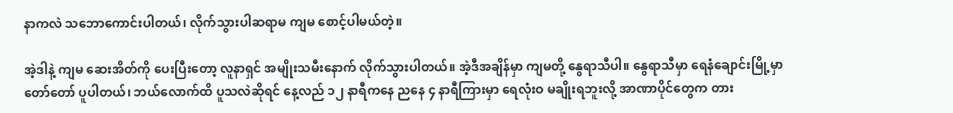နာကလဲ သဘောကောင်းပါတယ်၊ လိုက်သွားပါဆရာမ ကျမ စောင့်ပါမယ်တဲ့။

အဲ့ဒါနဲ့ ကျမ ဆေးအိတ်ကို ပေးပြီးတော့ လူနာရှင် အမျိုးသမီးနောက် လိုက်သွားပါတယ်။ အဲ့ဒီအချိန်မှာ ကျမတို့ နွေရာသီပါ။ နွေရာသီမှာ ရေနံချောင်းမြို့မှာ တော်တော် ပူပါတယ်၊ ဘယ်လောက်ထိ ပူသလဲဆိုရင် နေ့လည် ၁၂ နာရီကနေ ညနေ ၄ နာရီကြားမှာ ရေလုံးဝ မချိုးရဘူးလို့ အာဏာပိုင်တွေက တား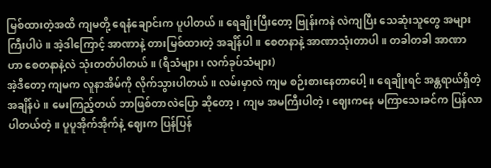မြစ်ထားတဲ့အထိ ကျမတို့ ရေနံချောင်းက ပူပါတယ်။ ရေချိုးပြီးတော့ ဗြုန်းကနဲ လဲကျပြီး သေဆုံးသူတွေ အများကြီးပါပဲ။ အဲ့ဒါကြောင့် အာဏာနဲ့ တားမြစ်ထားတဲ့ အချိန်ပါ။ စေတနာနဲ့ အာဏာသုံးတာပါ။ တခါတခါ အာဏာဟာ စေတနာနဲ့လဲ သုံးတတ်ပါတယ်။ (ရီသံများ၊ လက်ခုပ်သံများ)
အဲ့ဒီတော့ ကျမက လူနာအိမ်ကို လိုက်သွားပါတယ်။ လမ်းမှာလဲ ကျမ စဉ်းစားနေတာပေါ့။ ရေချိုးရင် အန္တရာယ်ရှိတဲ့ အချိန်ပဲ။ မေးကြည့်တယ် ဘာဖြစ်တာလဲပြော ဆိုတော့၊ ကျမ အမကြီးပါတဲ့၊ ဈေးကနေ မကြာသေးခင်က ပြန်လာပါတယ်တဲ့။ ပူပူအိုက်အိုက်နဲ့ ဈေးက ပြန်ပြန်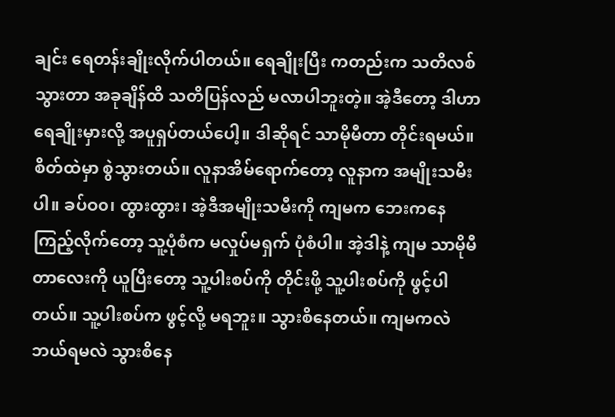ချင်း ရေတန်းချိုးလိုက်ပါတယ်။ ရေချိုးပြီး ကတည်းက သတိလစ်သွားတာ အခုချိန်ထိ သတိပြန်လည် မလာပါဘူးတဲ့။ အဲ့ဒီတော့ ဒါဟာ ရေချိုးမှားလို့ အပူရှပ်တယ်ပေါ့။ ဒါဆိုရင် သာမိုမီတာ တိုင်းရမယ်။ စိတ်ထဲမှာ စွဲသွားတယ်။ လူနာအိမ်ရောက်တော့ လူနာက အမျိုးသမီးပါ။ ခပ်ဝ၀၊ ထွားထွား၊ အဲ့ဒီအမျိုးသမီးကို ကျမက ဘေးကနေ ကြည့်လိုက်တော့ သူ့ပုံစံက မလှုပ်မရှက် ပုံစံပါ။ အဲ့ဒါနဲ့ ကျမ သာမိုမီတာလေးကို ယူပြီးတော့ သူ့ပါးစပ်ကို တိုင်းဖို့ သူ့ပါးစပ်ကို ဖွင့်ပါတယ်။ သူ့ပါးစပ်က ဖွင့်လို့ မရဘူး။ သွားစိနေတယ်။ ကျမကလဲ ဘယ်ရမလဲ သွားစိနေ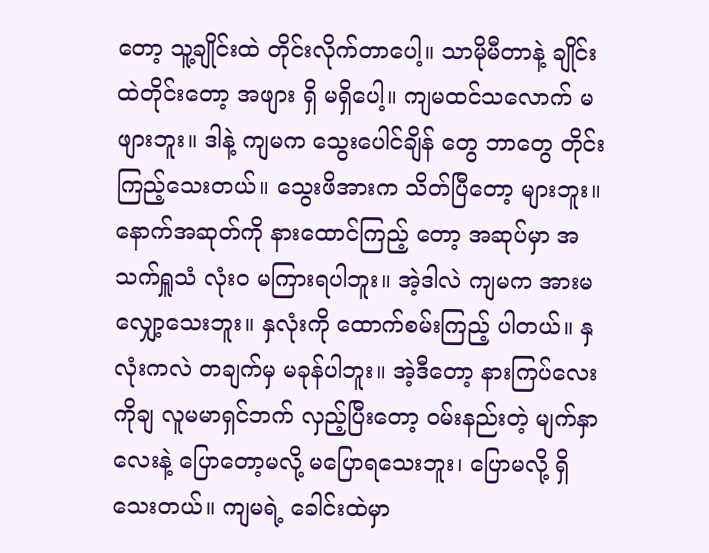တော့ သူ့ချိုင်းထဲ တိုင်းလိုက်တာပေါ့။ သာမိုမီတာနဲ့ ချိုင်းထဲတိုင်းတော့ အဖျား ရှိ မရှိပေါ့။ ကျမထင်သလောက် မဖျားဘူး။ ဒါနဲ့ ကျမက သွေးပေါင်ချိန် တွေ ဘာတွေ တိုင်းကြည့်သေးတယ်။ သွေးဖိအားက သိတ်ပြီတော့ များဘူး။ နောက်အဆုတ်ကို နားထောင်ကြည့် တော့ အဆုပ်မှာ အသက်ရှူသံ လုံးဝ မကြားရပါဘူး။ အဲ့ဒါလဲ ကျမက အားမလျှော့သေးဘူး။ နှလုံးကို ထောက်စမ်းကြည့် ပါတယ်။ နှလုံးကလဲ တချက်မှ မခုန်ပါဘူး။ အဲ့ဒီတော့ နားကြပ်လေးကိုချ လူမမာရှင်ဘက် လှည့်ပြီးတော့ ဝမ်းနည်းတဲ့ မျက်နှာလေးနဲ့ ပြောတော့မလို့ မပြောရသေးဘူး၊ ပြောမလို့ ရှိသေးတယ်။ ကျမရဲ့ ခေါင်းထဲမှာ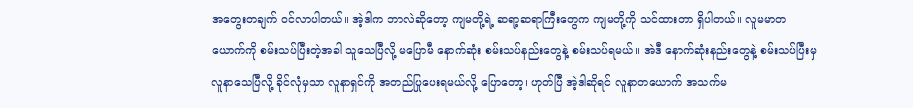အတွေးတချက် ဝင်လာပါတယ်။ အဲ့ဒါက ဘာလဲဆိုတော့ ကျမတို့ရဲ့ ဆရာ့ဆရာကြီးတွေက ကျမတို့ကို သင်ထားတာ ရှိပါတယ်။ လူမမာတယောက်ကို စမ်းသပ်ပြီးတဲ့အခါ သူသေပြီလို့ မပြောမီ နောက်ဆုံး စမ်းသပ်နည်းတွေနဲ့ စမ်းသပ်ရမယ်။ အဲဒီ နောက်ဆုံးနည်းတွေနဲ့ စမ်းသပ်ပြီးမှ လူနာသေပြီလို့ ခိုင်လုံမှသာ လူနာရှင်ကို အတည်ပြုပေးရမယ်လို့ ပြောတော့၊ ဟုတ်ပြီ အဲ့ဒါဆိုရင် လူနာတယောက် အသက်မ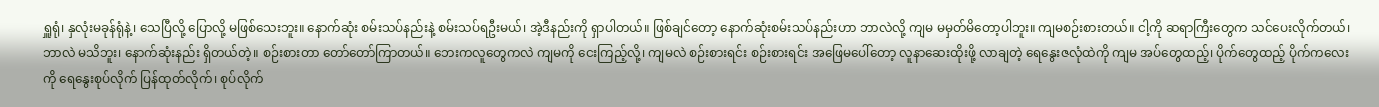ရှူရုံ၊ နှလုံးမခုန်ရုံနဲ့၊ သေပြီလို့ ပြောလို့ မဖြစ်သေးဘူး။ နောက်ဆုံး စမ်းသပ်နည်းနဲ့ စမ်းသပ်ရဦးမယ်၊ အဲ့ဒီနည်းကို ရှာပါတယ်။ ဖြစ်ချင်တော့ နောက်ဆုံးစမ်းသပ်နည်းဟာ ဘာလဲလို့ ကျမ မမှတ်မိတော့ပါဘူး။ ကျမစဉ်းစားတယ်။ ငါ့ကို ဆရာကြီးတွေက သင်ပေးလိုက်တယ်၊ ဘာလဲ မသိဘူး၊ နောက်ဆုံးနည်း ရှိတယ်တဲ့။ စဉ်းစားတာ တော်တော်ကြာတယ်။ ဘေးကလူတွေကလဲ ကျမကို ငေးကြည့်လို့၊ ကျမလဲ စဉ်းစားရင်း စဉ်းစားရင်း အဖြေမပေါ်တော့ လူနာဆေးထိုးဖို့ လာချတဲ့ ရေနွေးဇလုံထဲကို ကျမ အပ်တွေထည့်၊ ပိုက်တွေထည့် ပိုက်ကလေးကို ရေနွေးစုပ်လိုက် ပြန်ထုတ်လိုက်၊ စုပ်လိုက်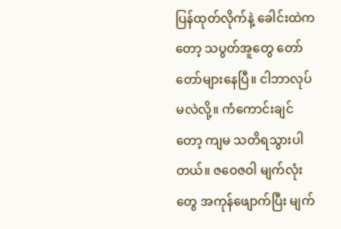ပြန်ထုတ်လိုက်နဲ့ ခေါင်းထဲကတော့ သပွတ်အူတွေ တော်တော်များနေပြီ။ ငါဘာလုပ်မလဲလို့။ ကံကောင်းချင်တော့ ကျမ သတိရသွားပါတယ်။ ဇဝေဇဝါ မျက်လုံးတွေ အကုန်ဖျောက်ပြီး မျက်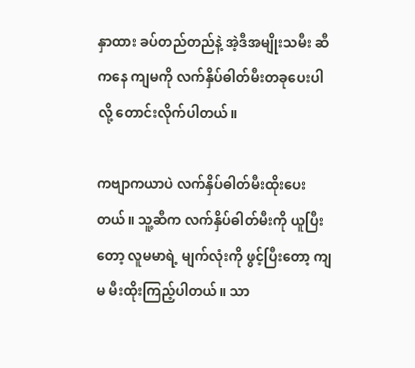နှာထား ခပ်တည်တည်နဲ့ အဲ့ဒီအမျိုးသမီး ဆီကနေ ကျမကို လက်နှိပ်ဓါတ်မီးတခုပေးပါလို့ တောင်းလိုက်ပါတယ်။

ကဗျာကယာပဲ လက်နှိပ်ဓါတ်မီးထိုးပေးတယ်။ သူ့ဆီက လက်နှိပ်ဓါတ်မီးကို ယူပြီးတော့ လူမမာရဲ့ မျက်လုံးကို ဖွင့်ပြီးတော့ ကျမ မီးထိုးကြည့်ပါတယ်။ သာ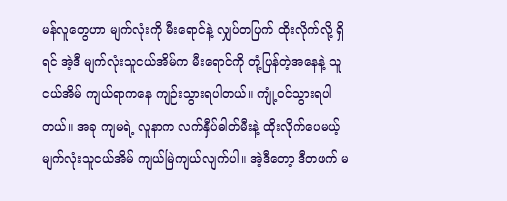မန်လူတွေဟာ မျက်လုံးကို မီးရောင်နဲ့ လျှပ်တပြက် ထိုးလိုက်လို့ ရှိရင် အဲ့ဒီ မျက်လုံးသူငယ်အိမ်က မီးရောင်ကို တုံ့ပြန်တဲ့အနေနဲ့ သူငယ်အိမ် ကျယ်ရာကနေ ကျဉ်းသွားရပါတယ်။ ကျုံ့ဝင်သွားရပါတယ်။ အခု ကျမရဲ့ လူနာက လက်နှီပ်ဓါတ်မီးနဲ့ ထိုးလိုက်ပေမယ့် မျက်လုံးသူငယ်အိမ် ကျယ်မြဲကျယ်လျက်ပါ။ အဲ့ဒီတော့ ဒီတဖက် မ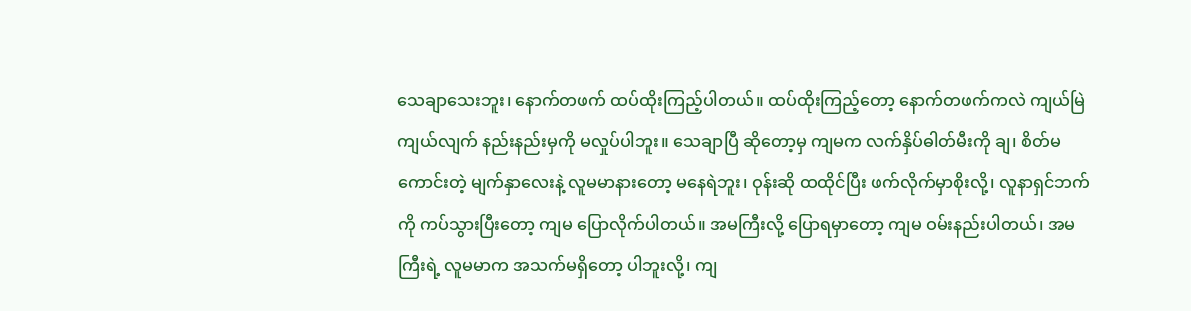သေချာသေးဘူး၊ နောက်တဖက် ထပ်ထိုးကြည့်ပါတယ်။ ထပ်ထိုးကြည့်တော့ နောက်တဖက်ကလဲ ကျယ်မြဲ ကျယ်လျက် နည်းနည်းမှကို မလှုပ်ပါဘူး။ သေချာပြီ ဆိုတော့မှ ကျမက လက်နှိပ်ဓါတ်မီးကို ချ၊ စိတ်မကောင်းတဲ့ မျက်နှာလေးနဲ့ လူမမာနားတော့ မနေရဲဘူး၊ ဝုန်းဆို ထထိုင်ပြီး ဖက်လိုက်မှာစိုးလို့၊ လူနာရှင်ဘက်ကို ကပ်သွားပြီးတော့ ကျမ ပြောလိုက်ပါတယ်။ အမကြီးလို့ ပြောရမှာတော့ ကျမ ဝမ်းနည်းပါတယ်၊ အမကြီးရဲ့ လူမမာက အသက်မရှိတော့ ပါဘူးလို့၊ ကျ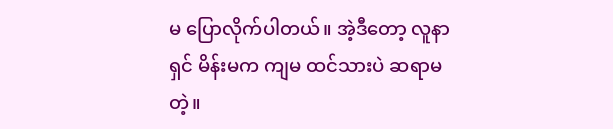မ ပြောလိုက်ပါတယ်။ အဲ့ဒီတော့ လူနာရှင် မိန်းမက ကျမ ထင်သားပဲ ဆရာမတဲ့။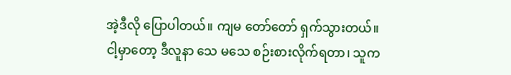အဲ့ဒီလို ပြောပါတယ်။ ကျမ တော်တော် ရှက်သွားတယ်။ ငါ့မှာတော့ ဒီလူနာ သေ မသေ စဉ်းစားလိုက်ရတာ၊ သူက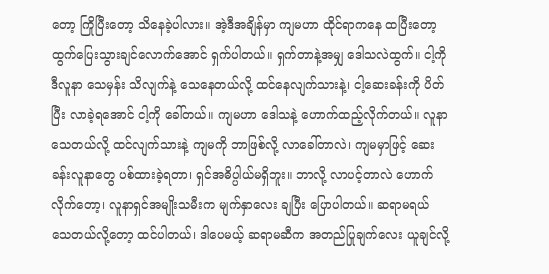တော့ ကြိုပြီးတော့ သိနေခဲ့ပါလား။ အဲ့ဒီအချိန်မှာ ကျမဟာ ထိုင်ရာကနေ ထပြီးတော့ ထွက်ပြေးသွားချင်လောက်အောင် ရှက်ပါတယ်။ ရှက်တာနဲ့အမျှ ဒေါသလဲထွက်။ ငါ့ကို ဒီလူနာ သေမှန်း သိလျက်နဲ့ သေနေတယ်လို့ ထင်နေလျက်သားနဲ့၊ ငါ့ဆေးခန်းကို ပိတ်ပြီး လာခဲ့ရအောင် ငါ့ကို ခေါ်တယ်။ ကျမဟာ ဒေါသနဲ့ ဟောက်ထည့်လိုက်တယ်။ လူနာသေတယ်လို့ ထင်လျက်သားနဲ့ ကျမကို ဘာဖြစ်လို့ လာခေါ်တာလဲ၊ ကျမမှာဖြင့် ဆေးခန်းလူနာတွေ ပစ်ထားခဲ့ရတာ၊ ရှင်အဓိပ္ပါယ်မရှိဘူး။ ဘာလို့ လာပင့်တာလဲ ဟောက်လိုက်တော့၊ လူနာရှင်အမျိုးသမီးက မျက်နှာလေး ချပြီး ပြောပါတယ်။ ဆရာမရယ် သေတယ်လို့တော့ ထင်ပါတယ်၊ ဒါပေမယ့် ဆရာမဆီက အတည်ပြုချက်လေး ယူချင်လို့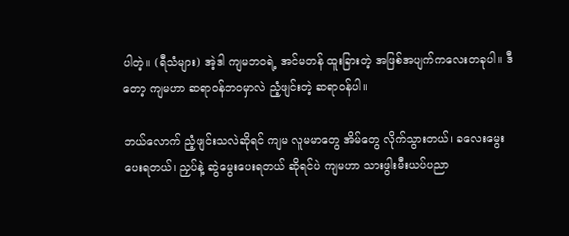ပါတဲ့။ (ရီသံများ) အဲ့ဒါ ကျမဘဝရဲ့ အင်မတန် ထူးခြားတဲ့ အဖြစ်အပျက်ကလေးတခုပါ။ ဒီတော့ ကျမဟာ ဆရာဝန်ဘဝမှာလဲ ညံ့ဖျင်းတဲ့ ဆရာဝန်ပါ။

ဘယ်လောက် ညံ့ဖျင်းသလဲဆိုရင် ကျမ လူမမာတွေ အိမ်တွေ လိုက်သွားတယ်၊ ခလေးမွေးပေးရတယ်၊ ညှပ်နဲ့ ဆွဲမွေးပေးရတယ် ဆိုရင်ပဲ ကျမဟာ သားဖွါးမီးယပ်ပညာ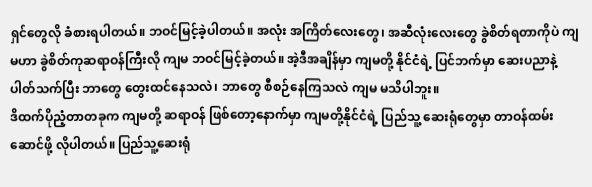ရှင်တွေလို ခံစားရပါတယ်။ ဘဝင်မြင့်ခဲ့ပါတယ်။ အလုံး အကြိတ်လေးတွေ၊ အဆီလုံးလေးတွေ ခွဲစိတ်ရတာကိုပဲ ကျမဟာ ခွဲစိတ်ကုဆရာဝန်ကြီးလို ကျမ ဘဝင်မြင့်ခဲ့တယ်။ အဲ့ဒီအချိန်မှာ ကျမတို့ နိုင်ငံရဲ့ ပြင်ဘက်မှာ ဆေးပညာနဲ့ ပါတ်သက်ပြီး ဘာတွေ တွေးထင်နေသလဲ၊ ဘာတွေ စီစဉ်နေကြသလဲ ကျမ မသိပါဘူး။
ဒိထက်ပိုညံ့တာတခုက ကျမတို့ ဆရာဝန် ဖြစ်တော့နောက်မှာ ကျမတို့နိုင်ငံရဲ့ ပြည်သူ့ ဆေးရုံတွေမှာ တာဝန်ထမ်းဆောင်ဖို့ လိုပါတယ်။ ပြည်သူ့ဆေးရုံ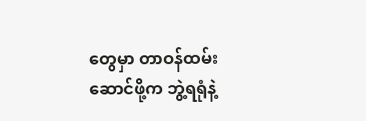တွေမှာ တာဝန်ထမ်းဆောင်ဖို့က ဘွဲ့ရရုံနဲ့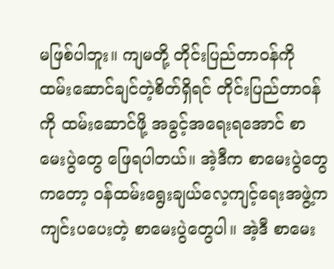မဖြစ်ပါဘူး။ ကျမတို့ တိုင်းပြည်တာဝန်ကို ထမ်းဆောင်ချင်တဲ့စိတ်ရှိရင် တိုင်းပြည်တာဝန်ကို ထမ်းဆောင်ဖို့ အခွင့်အရေးရအောင် စာမေးပွဲတွေ ဖြေရပါတယ်။ အဲ့ဒီက စာမေးပွဲတွေကတော့ ဝန်ထမ်းရွေးချယ်လေ့ကျင့်ရေးအဖွဲ့က ကျင်းပပေးတဲ့ စာမေးပွဲတွေပါ။ အဲ့ဒီ စာမေး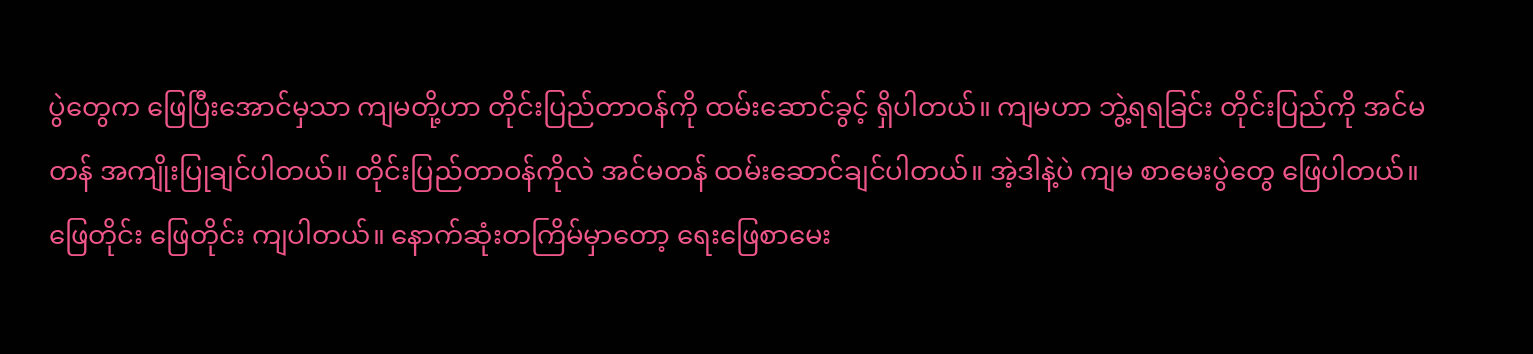ပွဲတွေက ဖြေပြီးအောင်မှသာ ကျမတို့ဟာ တိုင်းပြည်တာဝန်ကို ထမ်းဆောင်ခွင့် ရှိပါတယ်။ ကျမဟာ ဘွဲ့ရရခြင်း တိုင်းပြည်ကို အင်မတန် အကျိုးပြုချင်ပါတယ်။ တိုင်းပြည်တာဝန်ကိုလဲ အင်မတန် ထမ်းဆောင်ချင်ပါတယ်။ အဲ့ဒါနဲ့ပဲ ကျမ စာမေးပွဲတွေ ဖြေပါတယ်။ ဖြေတိုင်း ဖြေတိုင်း ကျပါတယ်။ နောက်ဆုံးတကြိမ်မှာတော့ ရေးဖြေစာမေး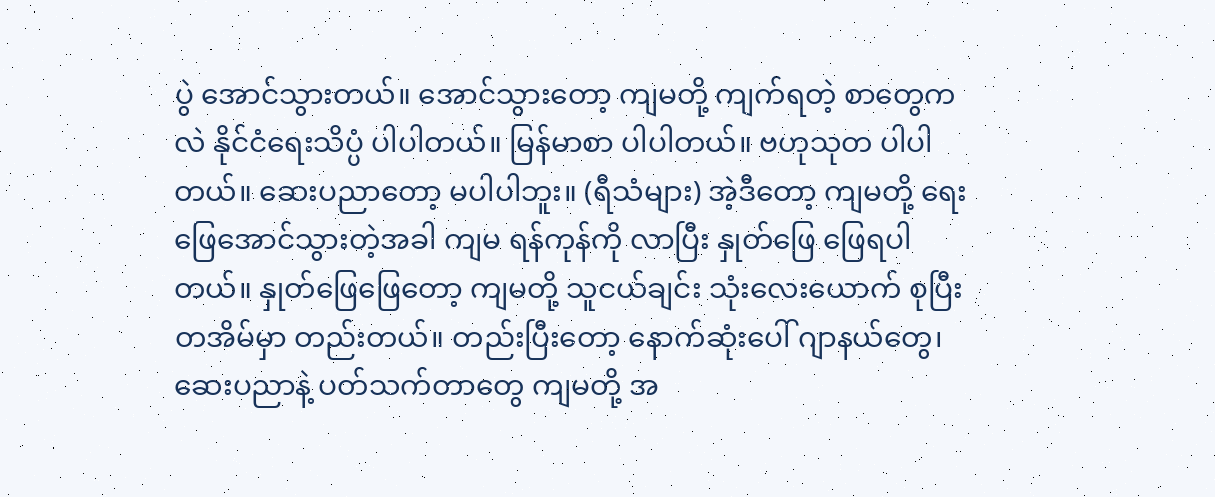ပွဲ အောင်သွားတယ်။ အောင်သွားတော့ ကျမတို့ ကျက်ရတဲ့ စာတွေကလဲ နိုင်ငံရေးသိပ္ပံ ပါပါတယ်။ မြန်မာစာ ပါပါတယ်။ ဗဟုသုတ ပါပါတယ်။ ဆေးပညာတော့ မပါပါဘူး။ (ရီသံများ) အဲ့ဒီတော့ ကျမတို့ ရေးဖြေအောင်သွားတဲ့အခါ ကျမ ရန်ကုန်ကို လာပြီး နှုတ်ဖြေ ဖြေရပါတယ်။ နှုတ်ဖြေဖြေတော့ ကျမတို့ သူငယ်ချင်း သုံးလေးယောက် စုပြီး တအိမ်မှာ တည်းတယ်။ တည်းပြီးတော့ နောက်ဆုံးပေါ် ဂျာနယ်တွေ၊ ဆေးပညာနဲ့ ပတ်သက်တာတွေ ကျမတို့ အ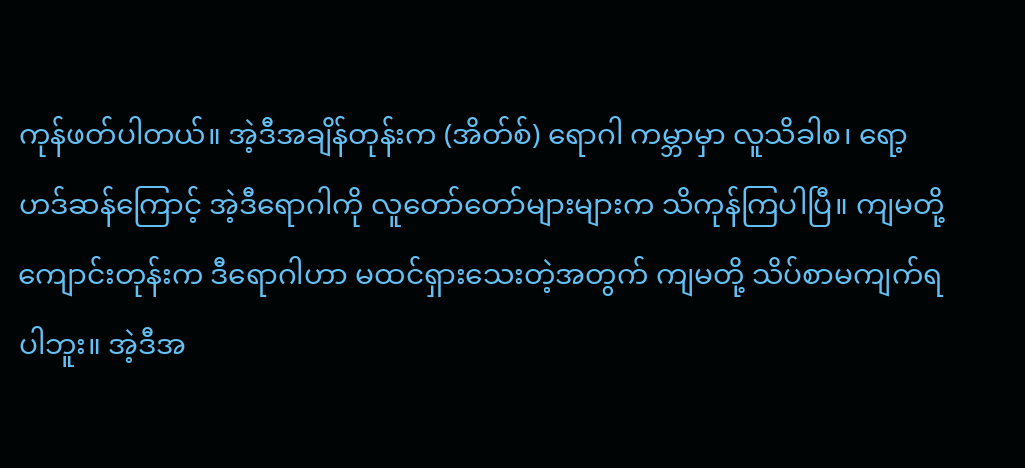ကုန်ဖတ်ပါတယ်။ အဲ့ဒီအချိန်တုန်းက (အိတ်စ်) ရောဂါ ကမ္ဘာမှာ လူသိခါစ၊ ရော့ဟဒ်ဆန်ကြောင့် အဲ့ဒီရောဂါကို လူတော်တော်များများက သိကုန်ကြပါပြီ။ ကျမတို့ ကျောင်းတုန်းက ဒီရောဂါဟာ မထင်ရှားသေးတဲ့အတွက် ကျမတို့ သိပ်စာမကျက်ရပါဘူး။ အဲ့ဒီအ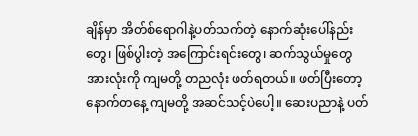ချိန်မှာ အိတ်စ်ရောဂါနဲ့ပတ်သက်တဲ့ နောက်ဆုံးပေါ်နည်းတွေ၊ ဖြစ်ပွါးတဲ့ အကြောင်းရင်းတွေ၊ ဆက်သွယ်မှုတွေ အားလုံးကို ကျမတို့ တညလုံး ဖတ်ရတယ်။ ဖတ်ပြီးတော့ နောက်တနေ့ ကျမတို့ အဆင်သင့်ပဲပေါ့။ ဆေးပညာနဲ့ ပတ်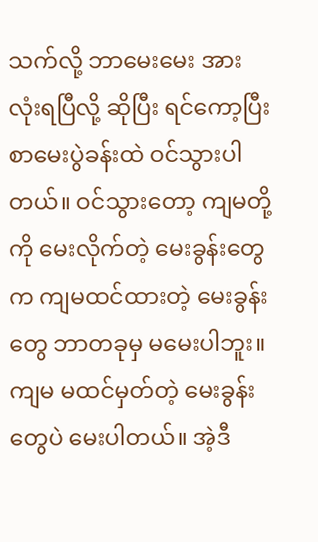သက်လို့ ဘာမေးမေး အားလုံးရပြီလို့ ဆိုပြီး ရင်ကော့ပြီး စာမေးပွဲခန်းထဲ ဝင်သွားပါတယ်။ ဝင်သွားတော့ ကျမတို့ကို မေးလိုက်တဲ့ မေးခွန်းတွေက ကျမထင်ထားတဲ့ မေးခွန်းတွေ ဘာတခုမှ မမေးပါဘူး။ ကျမ မထင်မှတ်တဲ့ မေးခွန်းတွေပဲ မေးပါတယ်။ အဲ့ဒီ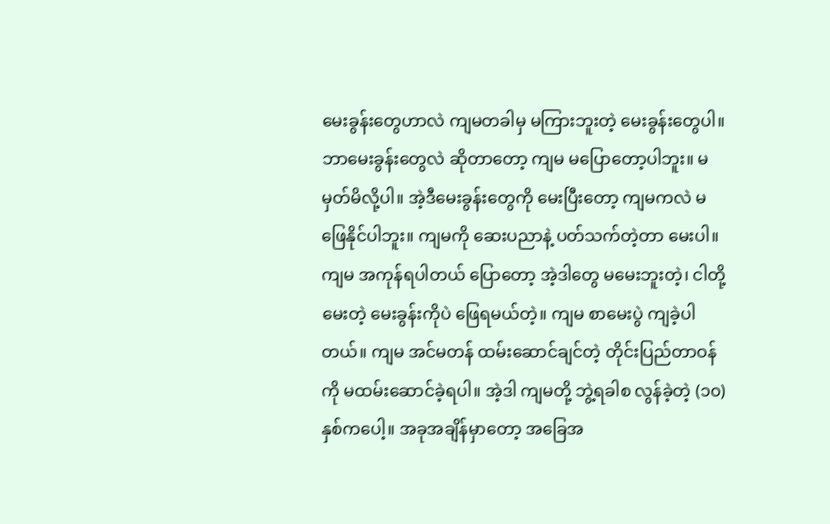မေးခွန်းတွေဟာလဲ ကျမတခါမှ မကြားဘူးတဲ့ မေးခွန်းတွေပါ။ ဘာမေးခွန်းတွေလဲ ဆိုတာတော့ ကျမ မပြောတော့ပါဘူး။ မမှတ်မိလို့ပါ။ အဲ့ဒီမေးခွန်းတွေကို မေးပြီးတော့ ကျမကလဲ မဖြေနိုင်ပါဘူး။ ကျမကို ဆေးပညာနဲ့ ပတ်သက်တဲ့တာ မေးပါ။ ကျမ အကုန်ရပါတယ် ပြောတော့ အဲ့ဒါတွေ မမေးဘူးတဲ့၊ ငါတို့ မေးတဲ့ မေးခွန်းကိုပဲ ဖြေရမယ်တဲ့။ ကျမ စာမေးပွဲ ကျခဲ့ပါတယ်။ ကျမ အင်မတန် ထမ်းဆောင်ချင်တဲ့ တိုင်းပြည်တာဝန်ကို မထမ်းဆောင်ခဲ့ရပါ။ အဲ့ဒါ ကျမတို့ ဘွဲ့ရခါစ လွန်ခဲ့တဲ့ (၁၀) နှစ်ကပေါ့။ အခုအချိန်မှာတော့ အခြေအ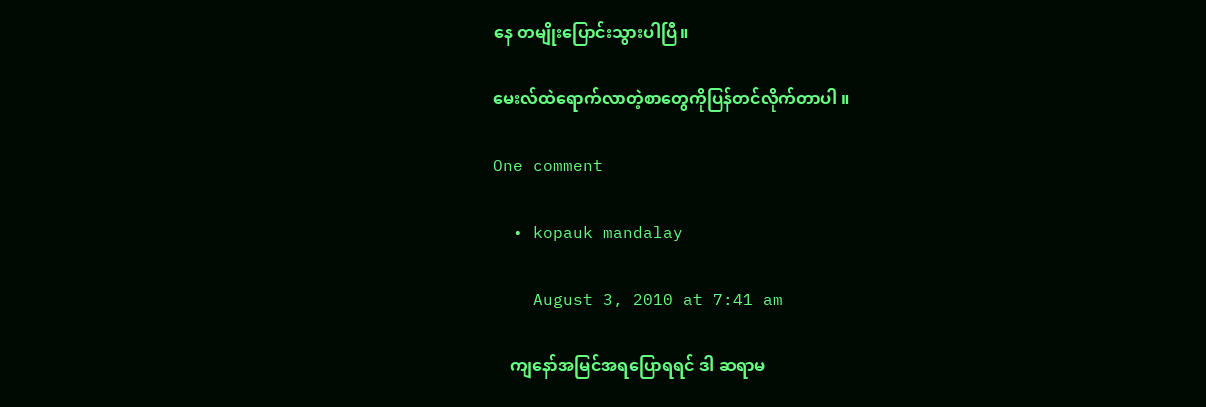နေ တမျိုးပြောင်းသွားပါပြီ။

မေးလ်ထဲရောက်လာတဲ့စာတွေကိုပြန်တင်လိုက်တာပါ ။

One comment

  • kopauk mandalay

    August 3, 2010 at 7:41 am

    ကျနော်အမြင်အရပြောရရင် ဒါ ဆရာမ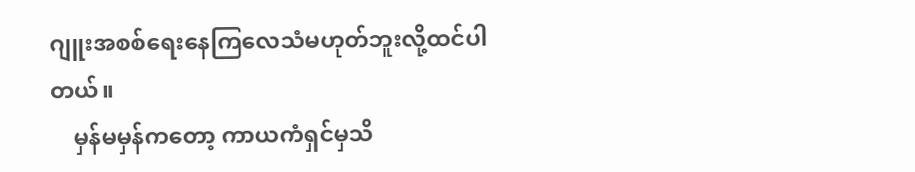ဂျူးအစစ်ရေးနေကြလေသံမဟုတ်ဘူးလို့ထင်ပါတယ်။
    မှန်မမှန်ကတော့ ကာယကံရှင်မှသိ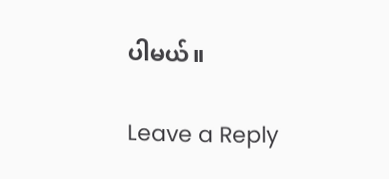ပါမယ်။

Leave a Reply